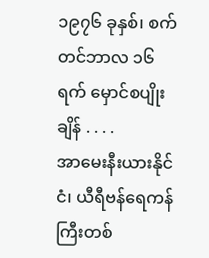၁၉၇၆ ခုနှစ်၊ စက်တင်ဘာလ ၁၆ ရက် မှောင်စပျိုးချိန် . . . .
အာမေးနီးယားနိုင်ငံ၊ ယီရီဗန်ရေကန်ကြီးတစ်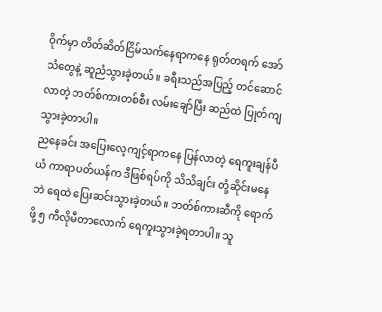ဝိုက်မှာ တိတ်ဆိတ်ငြိမ်သက်နေရာကနေ ရုတ်တရက် အော်သံတွေနဲ့ ဆူညံသွားခဲ့တယ်။ ခရီးသည်အပြည့် တင်ဆောင်လာတဲ့ ဘတ်စ်ကားတစ်စီး လမ်းချော်ပြီး ဆည်ထဲ ပြုတ်ကျသွားခဲ့တာပါ။
ညနေခင်း အပြေးလေ့ကျင့်ရာကနေ ပြန်လာတဲ့ ရေကူးချန်ပီယံ ကာရာပတ်ယန်က ဒီဖြစ်ရပ်ကို သိသိချင်း တုံ့ဆိုင်းမနေဘဲ ရေထဲ ပြေးဆင်းသွားခဲ့တယ်။ ဘတ်စ်ကားဆီကို ရောက်ဖို့ ၅ ကီလိုမီတာလောက် ရေကူးသွားခဲ့ရတာပါ။ သူ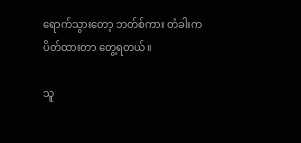ရောက်သွားတော့ ဘတ်စ်ကား တံခါးက ပိတ်ထားတာ တွေ့ရတယ်။

သူ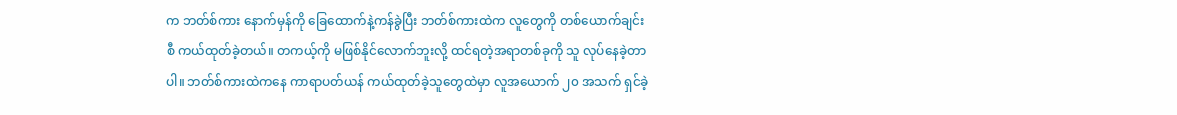က ဘတ်စ်ကား နောက်မှန်ကို ခြေထောက်နဲ့ကန်ခွဲပြီး ဘတ်စ်ကားထဲက လူတွေကို တစ်ယောက်ချင်းစီ ကယ်ထုတ်ခဲ့တယ်။ တကယ့်ကို မဖြစ်နိုင်လောက်ဘူးလို့ ထင်ရတဲ့အရာတစ်ခုကို သူ လုပ်နေခဲ့တာပါ။ ဘတ်စ်ကားထဲကနေ ကာရာပတ်ယန် ကယ်ထုတ်ခဲ့သူတွေထဲမှာ လူအယောက် ၂၀ အသက် ရှင်ခဲ့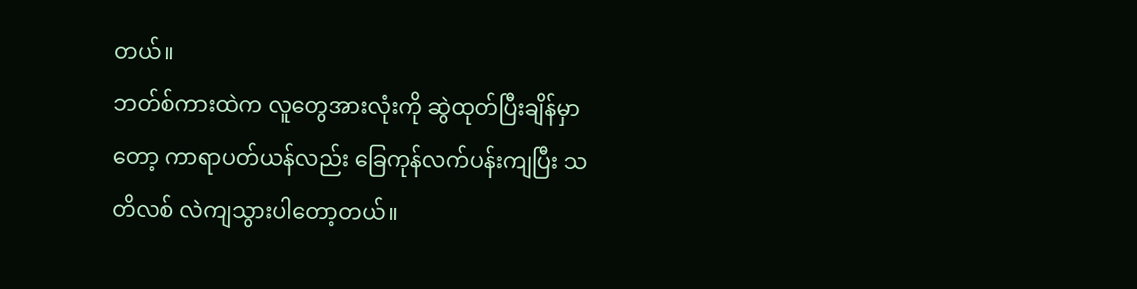တယ်။
ဘတ်စ်ကားထဲက လူတွေအားလုံးကို ဆွဲထုတ်ပြီးချိန်မှာတော့ ကာရာပတ်ယန်လည်း ခြေကုန်လက်ပန်းကျပြီး သတိလစ် လဲကျသွားပါတော့တယ်။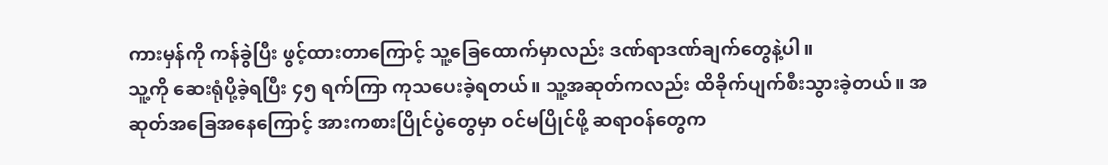ကားမှန်ကို ကန်ခွဲပြီး ဖွင့်ထားတာကြောင့် သူ့ခြေထောက်မှာလည်း ဒဏ်ရာဒဏ်ချက်တွေနဲ့ပါ။
သူ့ကို ဆေးရုံပို့ခဲ့ရပြီး ၄၅ ရက်ကြာ ကုသပေးခဲ့ရတယ်။ သူ့အဆုတ်ကလည်း ထိခိုက်ပျက်စီးသွားခဲ့တယ်။ အဆုတ်အခြေအနေကြောင့် အားကစားပြိုင်ပွဲတွေမှာ ဝင်မပြိုင်ဖို့ ဆရာဝန်တွေက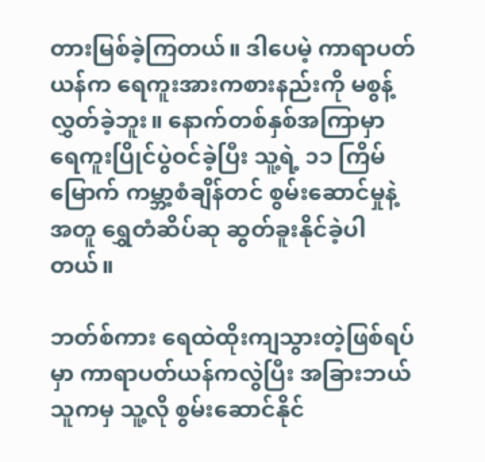တားမြစ်ခဲ့ကြတယ်။ ဒါပေမဲ့ ကာရာပတ်ယန်က ရေကူးအားကစားနည်းကို မစွန့်လွှတ်ခဲ့ဘူး။ နောက်တစ်နှစ်အကြာမှာ ရေကူးပြိုင်ပွဲဝင်ခဲ့ပြီး သူ့ရဲ့ ၁၁ ကြိမ်မြောက် ကမ္ဘာ့စံချိန်တင် စွမ်းဆောင်မှုနဲ့အတူ ရွှေတံဆိပ်ဆု ဆွတ်ခူးနိုင်ခဲ့ပါတယ်။

ဘတ်စ်ကား ရေထဲထိုးကျသွားတဲ့ဖြစ်ရပ်မှာ ကာရာပတ်ယန်ကလွဲပြီး အခြားဘယ်သူကမှ သူ့လို စွမ်းဆောင်နိုင်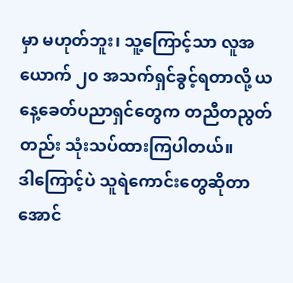မှာ မဟုတ်ဘူး၊ သူ့ကြောင့်သာ လူအယောက် ၂၀ အသက်ရှင်ခွင့်ရတာလို့ ယနေ့ခေတ်ပညာရှင်တွေက တညီတညွတ်တည်း သုံးသပ်ထားကြပါတယ်။
ဒါကြောင့်ပဲ သူရဲကောင်းတွေဆိုတာ အောင်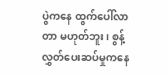ပွဲကနေ ထွက်ပေါ်လာတာ မဟုတ်ဘူး၊ စွန့်လွှတ်ပေးဆပ်မှုကနေ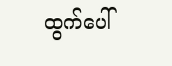ထွက်ပေါ်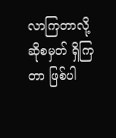လာကြတာလို့ ဆိုစမှတ် ရှိကြတာ ဖြစ်ပါ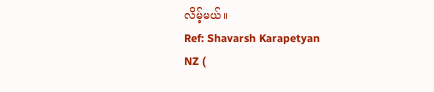လိမ့်မယ်။
Ref: Shavarsh Karapetyan
NZ (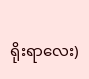ရိုးရာလေး)